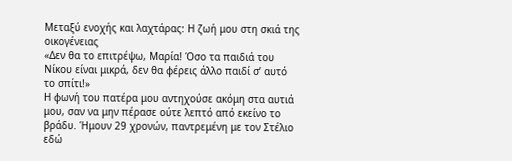Μεταξύ ενοχής και λαχτάρας: Η ζωή μου στη σκιά της οικογένειας
«Δεν θα το επιτρέψω, Μαρία! Όσο τα παιδιά του Νίκου είναι μικρά, δεν θα φέρεις άλλο παιδί σ’ αυτό το σπίτι!»
Η φωνή του πατέρα μου αντηχούσε ακόμη στα αυτιά μου, σαν να μην πέρασε ούτε λεπτό από εκείνο το βράδυ. Ήμουν 29 χρονών, παντρεμένη με τον Στέλιο εδώ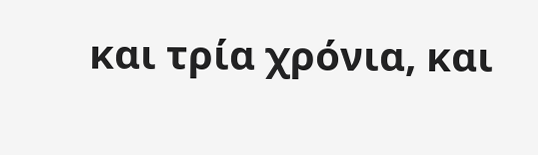και τρία χρόνια, και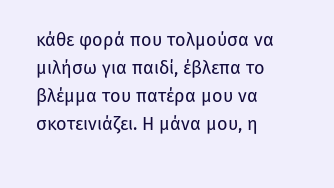κάθε φορά που τολμούσα να μιλήσω για παιδί, έβλεπα το βλέμμα του πατέρα μου να σκοτεινιάζει. Η μάνα μου, η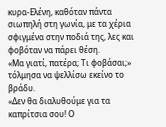κυρα-Ελένη, καθόταν πάντα σιωπηλή στη γωνία, με τα χέρια σφιγμένα στην ποδιά της, λες και φοβόταν να πάρει θέση.
«Μα γιατί, πατέρα; Τι φοβάσαι;» τόλμησα να ψελλίσω εκείνο το βράδυ.
«Δεν θα διαλυθούμε για τα καπρίτσια σου! Ο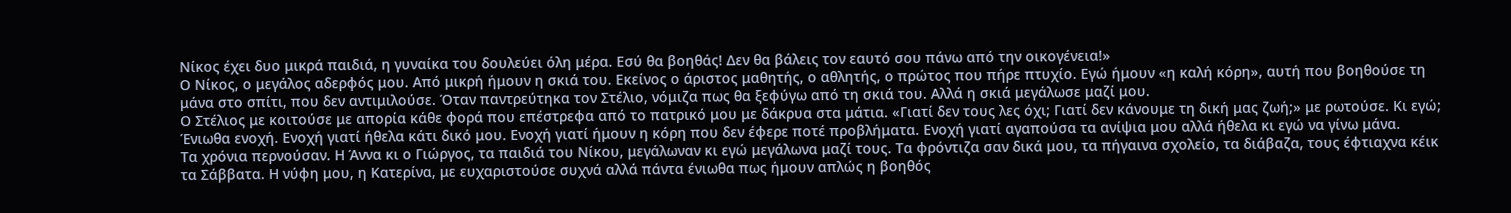Νίκος έχει δυο μικρά παιδιά, η γυναίκα του δουλεύει όλη μέρα. Εσύ θα βοηθάς! Δεν θα βάλεις τον εαυτό σου πάνω από την οικογένεια!»
Ο Νίκος, ο μεγάλος αδερφός μου. Από μικρή ήμουν η σκιά του. Εκείνος ο άριστος μαθητής, ο αθλητής, ο πρώτος που πήρε πτυχίο. Εγώ ήμουν «η καλή κόρη», αυτή που βοηθούσε τη μάνα στο σπίτι, που δεν αντιμιλούσε. Όταν παντρεύτηκα τον Στέλιο, νόμιζα πως θα ξεφύγω από τη σκιά του. Αλλά η σκιά μεγάλωσε μαζί μου.
Ο Στέλιος με κοιτούσε με απορία κάθε φορά που επέστρεφα από το πατρικό μου με δάκρυα στα μάτια. «Γιατί δεν τους λες όχι; Γιατί δεν κάνουμε τη δική μας ζωή;» με ρωτούσε. Κι εγώ; Ένιωθα ενοχή. Ενοχή γιατί ήθελα κάτι δικό μου. Ενοχή γιατί ήμουν η κόρη που δεν έφερε ποτέ προβλήματα. Ενοχή γιατί αγαπούσα τα ανίψια μου αλλά ήθελα κι εγώ να γίνω μάνα.
Τα χρόνια περνούσαν. Η Άννα κι ο Γιώργος, τα παιδιά του Νίκου, μεγάλωναν κι εγώ μεγάλωνα μαζί τους. Τα φρόντιζα σαν δικά μου, τα πήγαινα σχολείο, τα διάβαζα, τους έφτιαχνα κέικ τα Σάββατα. Η νύφη μου, η Κατερίνα, με ευχαριστούσε συχνά αλλά πάντα ένιωθα πως ήμουν απλώς η βοηθός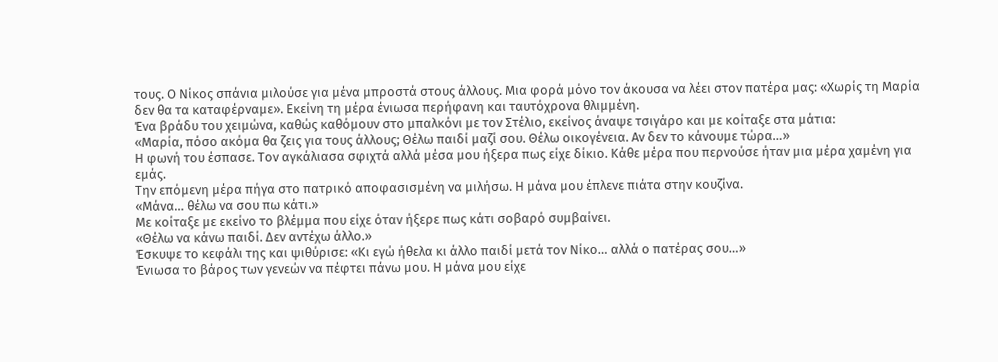τους. Ο Νίκος σπάνια μιλούσε για μένα μπροστά στους άλλους. Μια φορά μόνο τον άκουσα να λέει στον πατέρα μας: «Χωρίς τη Μαρία δεν θα τα καταφέρναμε». Εκείνη τη μέρα ένιωσα περήφανη και ταυτόχρονα θλιμμένη.
Ένα βράδυ του χειμώνα, καθώς καθόμουν στο μπαλκόνι με τον Στέλιο, εκείνος άναψε τσιγάρο και με κοίταξε στα μάτια:
«Μαρία, πόσο ακόμα θα ζεις για τους άλλους; Θέλω παιδί μαζί σου. Θέλω οικογένεια. Αν δεν το κάνουμε τώρα…»
Η φωνή του έσπασε. Τον αγκάλιασα σφιχτά αλλά μέσα μου ήξερα πως είχε δίκιο. Κάθε μέρα που περνούσε ήταν μια μέρα χαμένη για εμάς.
Την επόμενη μέρα πήγα στο πατρικό αποφασισμένη να μιλήσω. Η μάνα μου έπλενε πιάτα στην κουζίνα.
«Μάνα… θέλω να σου πω κάτι.»
Με κοίταξε με εκείνο το βλέμμα που είχε όταν ήξερε πως κάτι σοβαρό συμβαίνει.
«Θέλω να κάνω παιδί. Δεν αντέχω άλλο.»
Έσκυψε το κεφάλι της και ψιθύρισε: «Κι εγώ ήθελα κι άλλο παιδί μετά τον Νίκο… αλλά ο πατέρας σου…»
Ένιωσα το βάρος των γενεών να πέφτει πάνω μου. Η μάνα μου είχε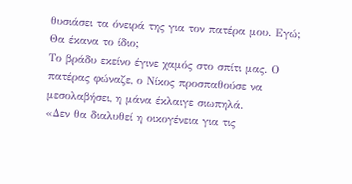θυσιάσει τα όνειρά της για τον πατέρα μου. Εγώ; Θα έκανα το ίδιο;
Το βράδυ εκείνο έγινε χαμός στο σπίτι μας. Ο πατέρας φώναζε, ο Νίκος προσπαθούσε να μεσολαβήσει, η μάνα έκλαιγε σιωπηλά.
«Δεν θα διαλυθεί η οικογένεια για τις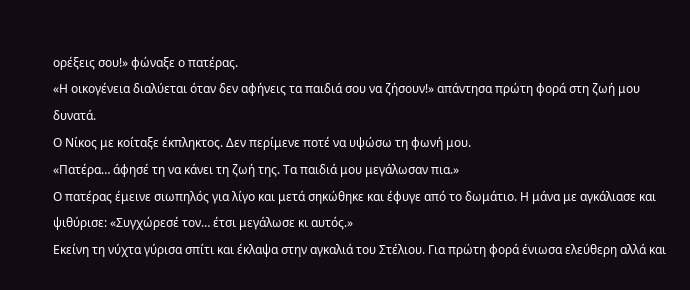ορέξεις σου!» φώναξε ο πατέρας.
«Η οικογένεια διαλύεται όταν δεν αφήνεις τα παιδιά σου να ζήσουν!» απάντησα πρώτη φορά στη ζωή μου δυνατά.
Ο Νίκος με κοίταξε έκπληκτος. Δεν περίμενε ποτέ να υψώσω τη φωνή μου.
«Πατέρα… άφησέ τη να κάνει τη ζωή της. Τα παιδιά μου μεγάλωσαν πια.»
Ο πατέρας έμεινε σιωπηλός για λίγο και μετά σηκώθηκε και έφυγε από το δωμάτιο. Η μάνα με αγκάλιασε και ψιθύρισε: «Συγχώρεσέ τον… έτσι μεγάλωσε κι αυτός.»
Εκείνη τη νύχτα γύρισα σπίτι και έκλαψα στην αγκαλιά του Στέλιου. Για πρώτη φορά ένιωσα ελεύθερη αλλά και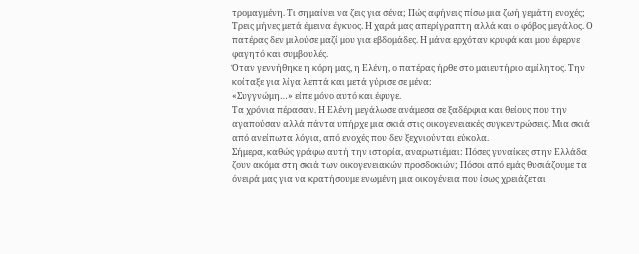τρομαγμένη. Τι σημαίνει να ζεις για σένα; Πώς αφήνεις πίσω μια ζωή γεμάτη ενοχές;
Τρεις μήνες μετά έμεινα έγκυος. Η χαρά μας απερίγραπτη αλλά και ο φόβος μεγάλος. Ο πατέρας δεν μιλούσε μαζί μου για εβδομάδες. Η μάνα ερχόταν κρυφά και μου έφερνε φαγητό και συμβουλές.
Όταν γεννήθηκε η κόρη μας, η Ελένη, ο πατέρας ήρθε στο μαιευτήριο αμίλητος. Την κοίταξε για λίγα λεπτά και μετά γύρισε σε μένα:
«Συγγνώμη…» είπε μόνο αυτό και έφυγε.
Τα χρόνια πέρασαν. Η Ελένη μεγάλωσε ανάμεσα σε ξαδέρφια και θείους που την αγαπούσαν αλλά πάντα υπήρχε μια σκιά στις οικογενειακές συγκεντρώσεις. Μια σκιά από ανείπωτα λόγια, από ενοχές που δεν ξεχνιούνται εύκολα.
Σήμερα, καθώς γράφω αυτή την ιστορία, αναρωτιέμαι: Πόσες γυναίκες στην Ελλάδα ζουν ακόμα στη σκιά των οικογενειακών προσδοκιών; Πόσοι από εμάς θυσιάζουμε τα όνειρά μας για να κρατήσουμε ενωμένη μια οικογένεια που ίσως χρειάζεται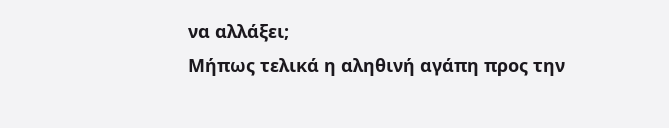να αλλάξει;
Μήπως τελικά η αληθινή αγάπη προς την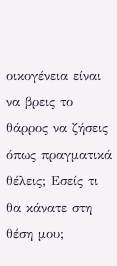οικογένεια είναι να βρεις το θάρρος να ζήσεις όπως πραγματικά θέλεις; Εσείς τι θα κάνατε στη θέση μου;